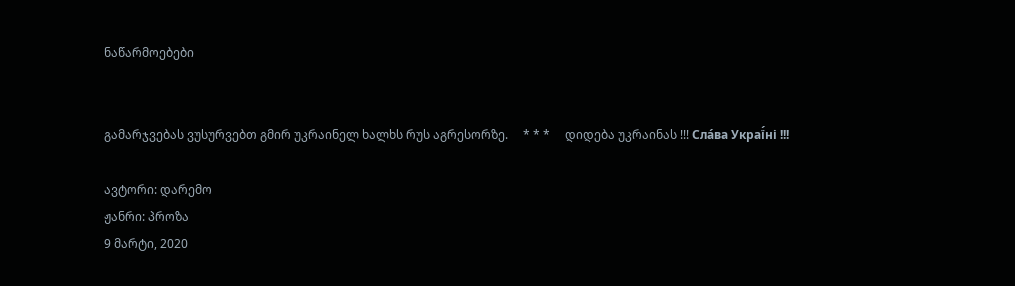ნაწარმოებები


გამარჯვებას ვუსურვებთ გმირ უკრაინელ ხალხს რუს აგრესორზე.     * * *     დიდება უკრაინას !!! Сла́ва Украї́ні !!!

ავტორი: დარემო
ჟანრი: პროზა
9 მარტი, 2020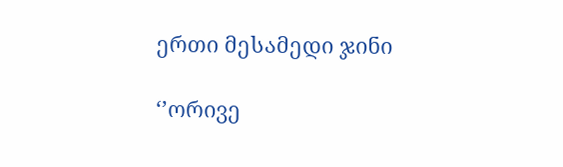ერთი მესამედი ჯინი

‘’ორივე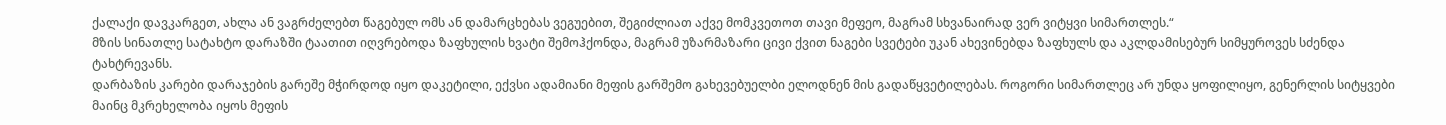ქალაქი დავკარგეთ, ახლა ან ვაგრძელებთ წაგებულ ომს ან დამარცხებას ვეგუებით, შეგიძლიათ აქვე მომკვეთოთ თავი მეფეო, მაგრამ სხვანაირად ვერ ვიტყვი სიმართლეს.“
მზის სინათლე სატახტო დარაზში ტაათით იღვრებოდა ზაფხულის ხვატი შემოჰქონდა, მაგრამ უზარმაზარი ცივი ქვით ნაგები სვეტები უკან ახევინებდა ზაფხულს და აკლდამისებურ სიმყუროვეს სძენდა ტახტრევანს.
დარბაზის კარები დარაჯების გარეშე მჭირდოდ იყო დაკეტილი, ექვსი ადამიანი მეფის გარშემო გახევებუელბი ელოდნენ მის გადაწყვეტილებას. როგორი სიმართლეც არ უნდა ყოფილიყო, გენერლის სიტყვები მაინც მკრეხელობა იყოს მეფის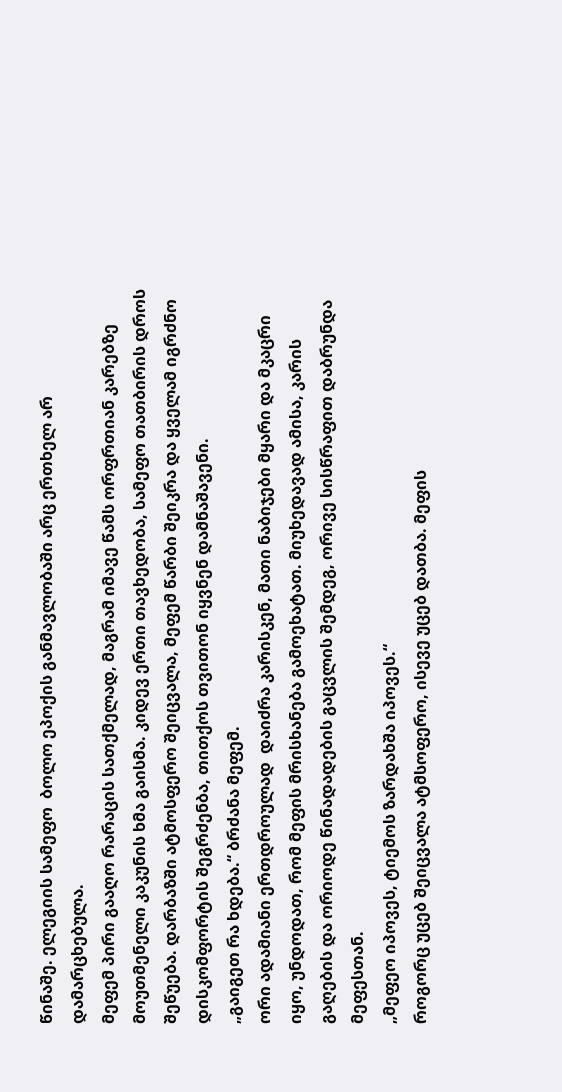წინაშე. ელეგიის სამეფო  ბოლო ეპოქის განმავლობაში არც ერთხელ არ დამარცხებულა.
მეფემ პირი გააღო რარაცის სათქმელად, მაგრამ იმავე წამს ორფრთიან კარებზე მოუთმენელი კაკუნის ხმა გაისმა. კიდევ ერთი თავხედობა, სამეფო თათბირის დროს შეწუება. დარბაზში ატმოსფერო შეიცვალა, მეფემ წარბი შეიკრა და ყველამ იგრძნო დისკომფორტის შეგრძენბა, თითქოს თვითონ იყვნენ დამნაშავენი.
„გაიგეთ რა ხდება.“ ბრძანა მეფემ.
ორი ადამიანი ერთდროულად  დაიძრა კარისკენ, მათი ნაბიჯები მყარი და მკაცრი იყო, უნდოდათ, რომ მეფის მრისხანება გამოეხატათ. მიუხედავად ამისა, კარის გაღების და ორიოდე წინადადების გაცვლის შემდეგ, ორივე სისწრაფით დაბრუნდა მეფესთან.
„მეფეო იპოვეს, ტიემოს ზარდახშა იპოვეს.“
როგორც უცებ შეიცვალა ატმსოფერო, ისევე უცებ დათბა. მეფის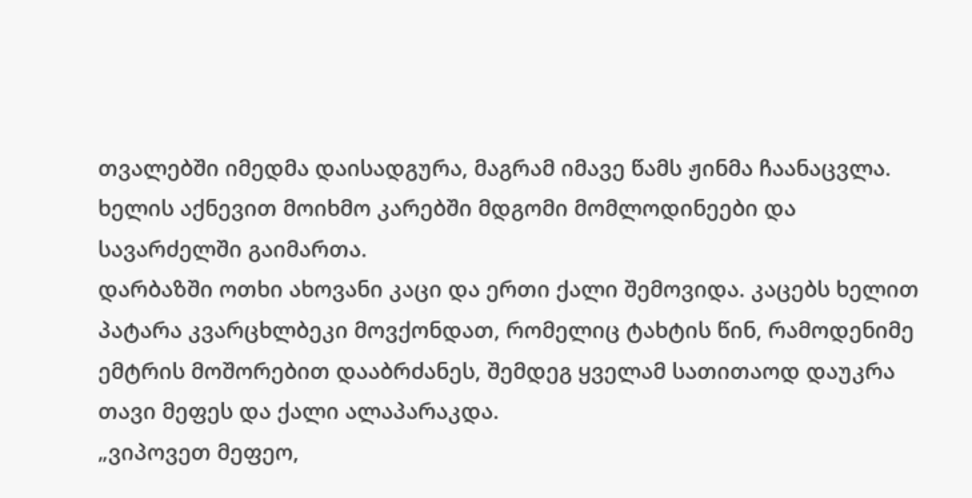თვალებში იმედმა დაისადგურა, მაგრამ იმავე წამს ჟინმა ჩაანაცვლა. ხელის აქნევით მოიხმო კარებში მდგომი მომლოდინეები და სავარძელში გაიმართა.
დარბაზში ოთხი ახოვანი კაცი და ერთი ქალი შემოვიდა. კაცებს ხელით პატარა კვარცხლბეკი მოვქონდათ, რომელიც ტახტის წინ, რამოდენიმე ემტრის მოშორებით დააბრძანეს, შემდეგ ყველამ სათითაოდ დაუკრა თავი მეფეს და ქალი ალაპარაკდა.
„ვიპოვეთ მეფეო,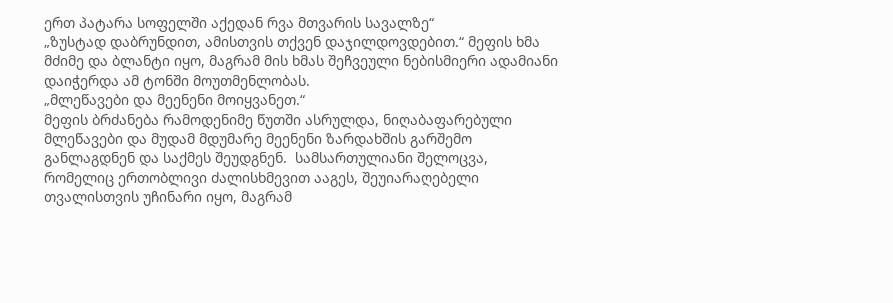ერთ პატარა სოფელში აქედან რვა მთვარის სავალზე“
„ზუსტად დაბრუნდით, ამისთვის თქვენ დაჯილდოვდებით.“ მეფის ხმა მძიმე და ბლანტი იყო, მაგრამ მის ხმას შეჩვეული ნებისმიერი ადამიანი დაიჭერდა ამ ტონში მოუთმენლობას.
„მლეწავები და მეენენი მოიყვანეთ.“
მეფის ბრძანება რამოდენიმე წუთში ასრულდა, ნიღაბაფარებული მლეწავები და მუდამ მდუმარე მეენენი ზარდახშის გარშემო განლაგდნენ და საქმეს შეუდგნენ.  სამსართულიანი შელოცვა, რომელიც ერთობლივი ძალისხმევით ააგეს, შეუიარაღებელი თვალისთვის უჩინარი იყო, მაგრამ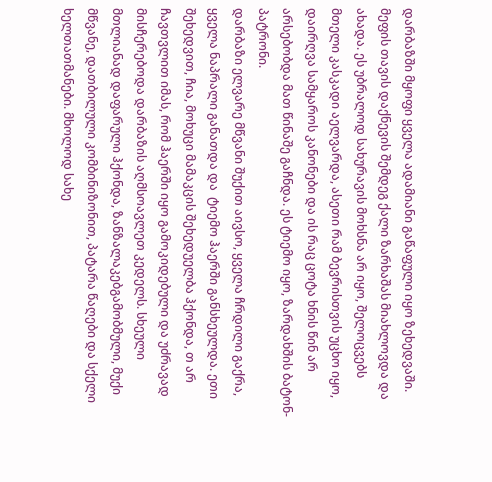დარბაზში მყოფი ყველა ადამიანი გაწაფული იყო ზეხედვაში.
მეფის თავის დაქნევის შემდეგ ქალი ზარხაშას მიახლოვდა და ახადა. ეს უბრალოდ სახურავის მოხსნა არ იყო, შელოცვებს მთელი კასკადი აელვარდა, ასეთი რამ ბევრისთვის უცხო იყო, დაირღვა სამყაროს კანონები და ის რაც ცოტა ხნის წინ არ არსებობდა მათ წინაშე გაჩნდა. ეს ტიემო იყო, ზარდახშის ბატონ-პატრონი.
დარბაზი ელვარე მწვანი შუქით აივსო, ყველა ჩრდილი გაქრა, ყველა ნაპრალი განათდა და  ტიემო ჰაერში განსხეულდა. ეთი შეხედვით, ჩია, მოხუცი მამაკცის შეხედუელბა ჰქონდა, თ არ ჩავთვლით იმას, რომ ჰაერში იყო გამოკიდებული და უძრავად მისჩერებოდა დარბაზის აღმსოავლეთ კედელს. სხეული მთლიანად დაფარული ჰქონდა, ზანზალაკებგამობმული, მუქი მწვანე, დათბილული კომბინიზონით, პატარა წაღები და სქელი ხელთათმანები. მხოლოდ სახე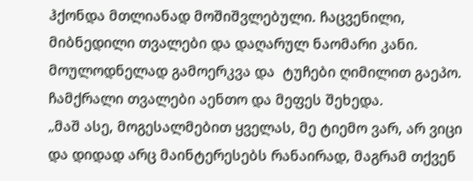ჰქონდა მთლიანად მოშიშვლებული. ჩაცვენილი, მიბნედილი თვალები და დაღარულ ნაომარი კანი.
მოულოდნელად გამოერკვა და  ტუჩები ღიმილით გაეპო. ჩამქრალი თვალები აენთო და მეფეს შეხედა.
„მაშ ასე, მოგესალმებით ყველას, მე ტიემო ვარ, არ ვიცი და დიდად არც მაინტერესებს რანაირად, მაგრამ თქვენ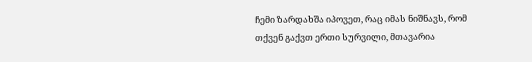ჩემი ზარდახშა იპოვეთ, რაც იმას ნიშნავს, რომ თქვენ გაქვთ ერთი სურვილი, მთავარია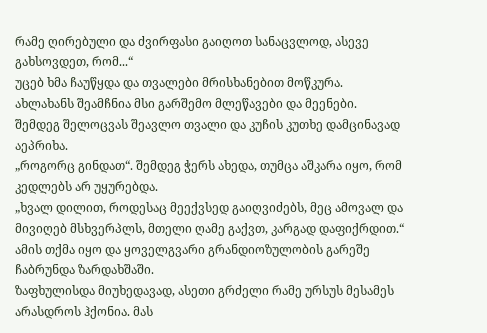რამე ღირებული და ძვირფასი გაიღოთ სანაცვლოდ, ასევე გახსოვდეთ, რომ...“
უცებ ხმა ჩაუწყდა და თვალები მრისხანებით მოწკურა. ახლახანს შეამჩნია მსი გარშემო მლეწავები და მეენები. შემდეგ შელოცვას შეავლო თვალი და კუჩის კუთხე დამცინავად აეპრიხა.
„როგორც გინდათ“. შემდეგ ჭერს ახედა, თუმცა აშკარა იყო, რომ კედლებს არ უყურებდა.
„ხვალ დილით, როდესაც მეექვსედ გაიღვიძებს, მეც ამოვალ და  მივიღებ მსხვერპლს, მთელი ღამე გაქვთ, კარგად დაფიქრდით.“ ამის თქმა იყო და ყოველგვარი გრანდიოზულობის გარეშე ჩაბრუნდა ზარდახშაში.
ზაფხულისდა მიუხედავად, ასეთი გრძელი რამე ურსუს მესამეს არასდროს ჰქონია. მას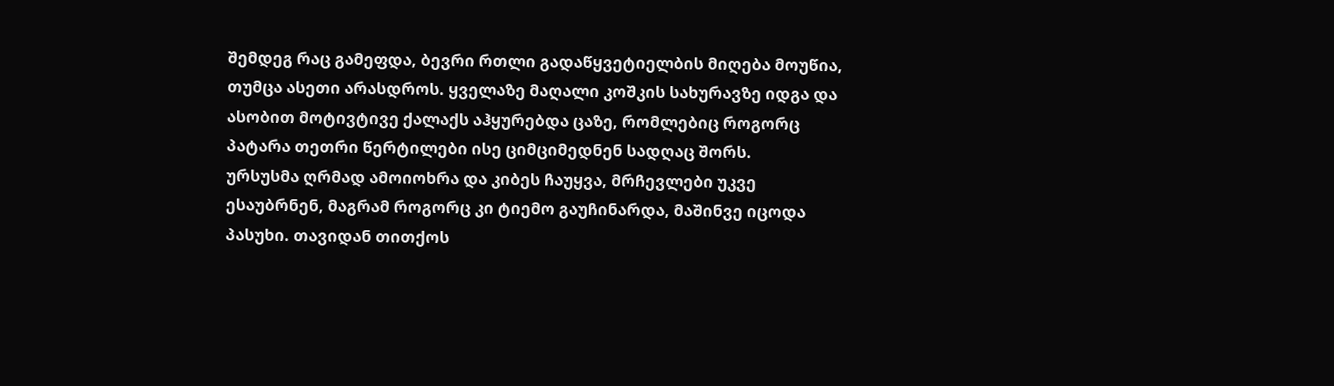შემდეგ რაც გამეფდა, ბევრი რთლი გადაწყვეტიელბის მიღება მოუწია, თუმცა ასეთი არასდროს. ყველაზე მაღალი კოშკის სახურავზე იდგა და ასობით მოტივტივე ქალაქს აჰყურებდა ცაზე, რომლებიც როგორც პატარა თეთრი წერტილები ისე ციმციმედნენ სადღაც შორს.
ურსუსმა ღრმად ამოიოხრა და კიბეს ჩაუყვა, მრჩევლები უკვე ესაუბრნენ, მაგრამ როგორც კი ტიემო გაუჩინარდა, მაშინვე იცოდა პასუხი. თავიდან თითქოს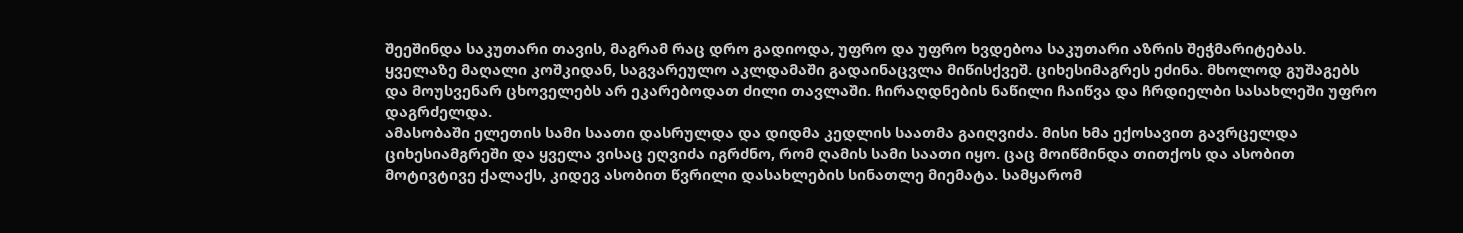შეეშინდა საკუთარი თავის, მაგრამ რაც დრო გადიოდა, უფრო და უფრო ხვდებოა საკუთარი აზრის შეჭმარიტებას.
ყველაზე მაღალი კოშკიდან, საგვარეულო აკლდამაში გადაინაცვლა მიწისქვეშ. ციხესიმაგრეს ეძინა. მხოლოდ გუშაგებს და მოუსვენარ ცხოველებს არ ეკარებოდათ ძილი თავლაში. ჩირაღდნების ნაწილი ჩაიწვა და ჩრდიელბი სასახლეში უფრო დაგრძელდა.
ამასობაში ელეთის სამი საათი დასრულდა და დიდმა კედლის საათმა გაიღვიძა. მისი ხმა ექოსავით გავრცელდა ციხესიამგრეში და ყველა ვისაც ეღვიძა იგრძნო, რომ ღამის სამი საათი იყო. ცაც მოიწმინდა თითქოს და ასობით მოტივტივე ქალაქს, კიდევ ასობით წვრილი დასახლების სინათლე მიემატა. სამყარომ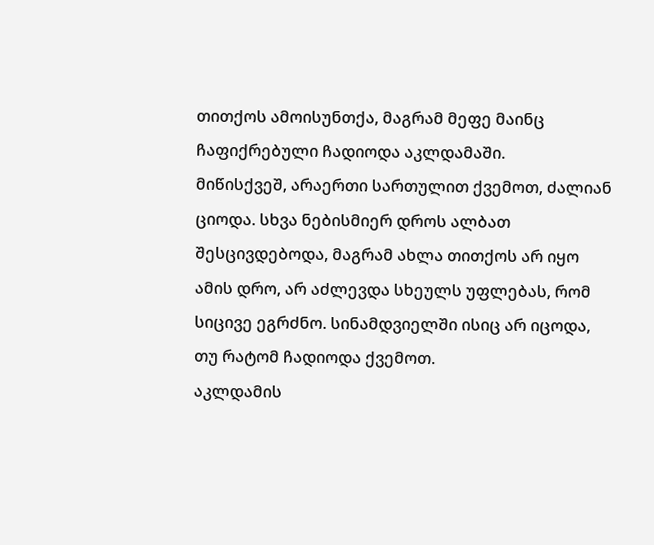თითქოს ამოისუნთქა, მაგრამ მეფე მაინც ჩაფიქრებული ჩადიოდა აკლდამაში.
მიწისქვეშ, არაერთი სართულით ქვემოთ, ძალიან ციოდა. სხვა ნებისმიერ დროს ალბათ შესცივდებოდა, მაგრამ ახლა თითქოს არ იყო ამის დრო, არ აძლევდა სხეულს უფლებას, რომ სიცივე ეგრძნო. სინამდვიელში ისიც არ იცოდა, თუ რატომ ჩადიოდა ქვემოთ.
აკლდამის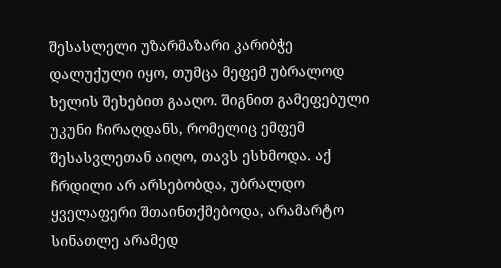შესასლელი უზარმაზარი კარიბჭე დალუქული იყო, თუმცა მეფემ უბრალოდ ხელის შეხებით გააღო. შიგნით გამეფებული უკუნი ჩირაღდანს, რომელიც ემფემ შესასვლეთან აიღო, თავს ესხმოდა. აქ ჩრდილი არ არსებობდა, უბრალდო ყველაფერი შთაინთქმებოდა, არამარტო სინათლე არამედ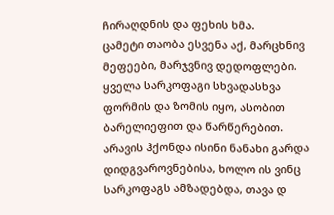ჩირაღდნის და ფეხის ხმა.
ცამეტი თაობა ესვენა აქ, მარცხნივ მეფეები, მარჯვნივ დედოფლები. ყველა სარკოფაგი სხვადასხვა ფორმის და ზომის იყო, ასობით ბარელიეფით და წარწერებით. არავის ჰქონდა ისინი ნანახი გარდა დიდგვაროვნებისა, ხოლო ის ვინც სარკოფაგს ამზადებდა, თავა დ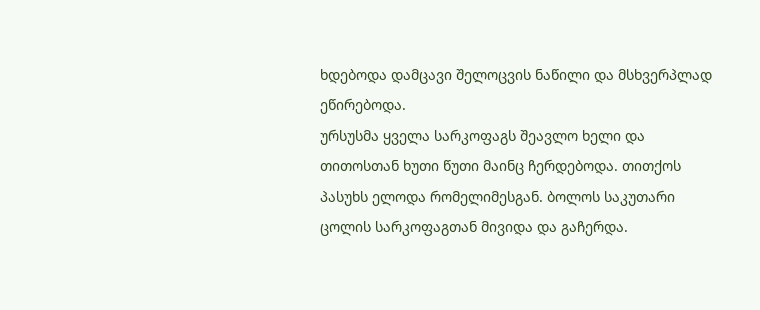ხდებოდა დამცავი შელოცვის ნაწილი და მსხვერპლად ეწირებოდა.
ურსუსმა ყველა სარკოფაგს შეავლო ხელი და თითოსთან ხუთი წუთი მაინც ჩერდებოდა. თითქოს პასუხს ელოდა რომელიმესგან. ბოლოს საკუთარი ცოლის სარკოფაგთან მივიდა და გაჩერდა.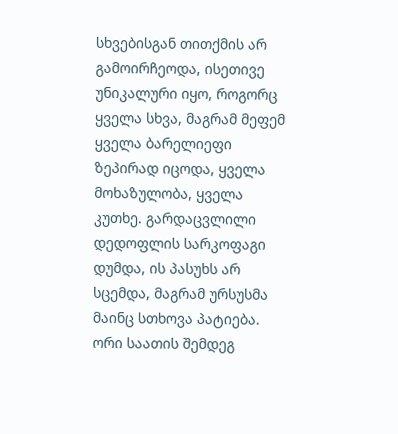სხვებისგან თითქმის არ გამოირჩეოდა, ისეთივე უნიკალური იყო, როგორც ყველა სხვა, მაგრამ მეფემ ყველა ბარელიეფი ზეპირად იცოდა, ყველა მოხაზულობა, ყველა კუთხე. გარდაცვლილი დედოფლის სარკოფაგი დუმდა, ის პასუხს არ სცემდა, მაგრამ ურსუსმა მაინც სთხოვა პატიება.
ორი საათის შემდეგ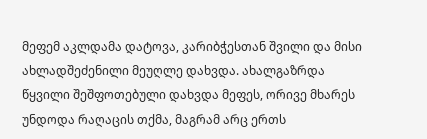მეფემ აკლდამა დატოვა, კარიბჭესთან შვილი და მისი ახლადშეძენილი მეუღლე დახვდა. ახალგაზრდა წყვილი შეშფოთებული დახვდა მეფეს, ორივე მხარეს უნდოდა რაღაცის თქმა, მაგრამ არც ერთს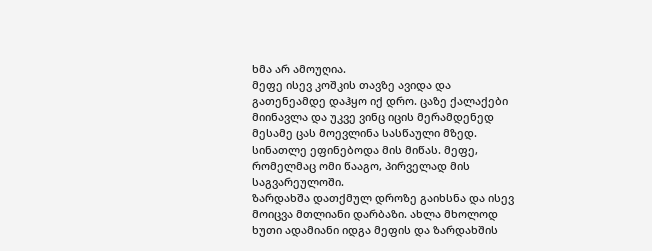ხმა არ ამოუღია.
მეფე ისევ კოშკის თავზე ავიდა და გათენეამდე დაჰყო იქ დრო. ცაზე ქალაქები მიინავლა და უკვე ვინც იცის მერამდენედ მესამე ცას მოევლინა სასწაული მზედ. სინათლე ეფინებოდა მის მიწას. მეფე, რომელმაც ომი წააგო, პირველად მის საგვარეულოში.
ზარდახშა დათქმულ დროზე გაიხსნა და ისევ მოიცვა მთლიანი დარბაზი. ახლა მხოლოდ ხუთი ადამიანი იდგა მეფის და ზარდახშის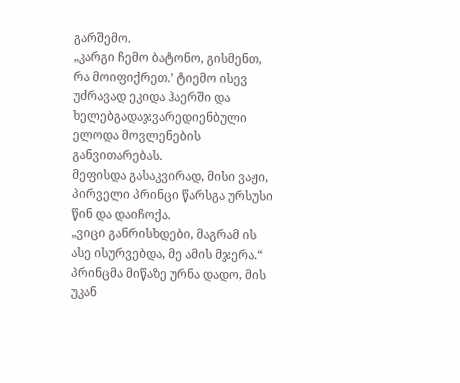გარშემო.
„კარგი ჩემო ბატონო, გისმენთ, რა მოიფიქრეთ.’ ტიემო ისევ უძრავად ეკიდა ჰაერში და ხელებგადაჯვარედიენბული ელოდა მოვლენების განვითარებას.
მეფისდა გასაკვირად, მისი ვაჟი, პირველი პრინცი წარსგა ურსუსი წინ და დაიჩოქა.
„ვიცი განრისხდები, მაგრამ ის ასე ისურვებდა, მე ამის მჯერა.“
პრინცმა მიწაზე ურნა დადო, მის უკან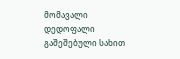მომავალი დედოფალი გაშეშებული სახით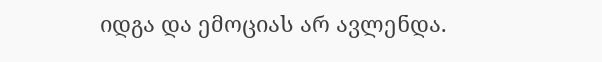იდგა და ემოციას არ ავლენდა.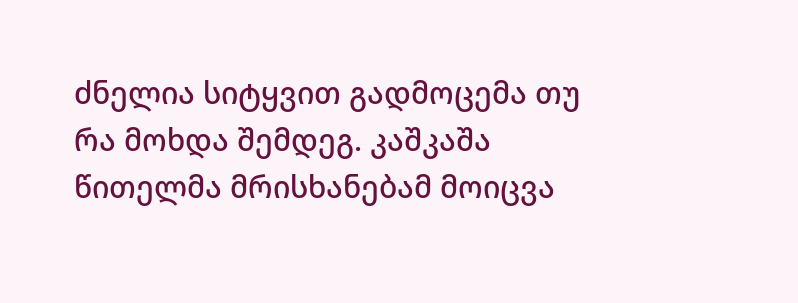ძნელია სიტყვით გადმოცემა თუ რა მოხდა შემდეგ. კაშკაშა წითელმა მრისხანებამ მოიცვა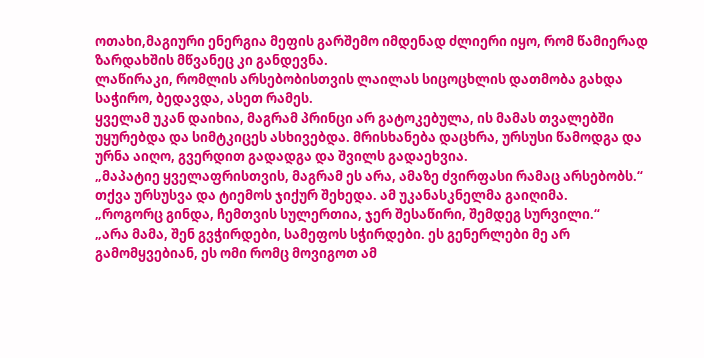ოთახი,მაგიური ენერგია მეფის გარშემო იმდენად ძლიერი იყო, რომ წამიერად ზარდახშის მწვანეც კი განდევნა.
ლაწირაკი, რომლის არსებობისთვის ლაილას სიცოცხლის დათმობა გახდა საჭირო, ბედავდა, ასეთ რამეს.
ყველამ უკან დაიხია, მაგრამ პრინცი არ გატოკებულა, ის მამას თვალებში უყურებდა და სიმტკიცეს ასხივებდა. მრისხანება დაცხრა, ურსუსი წამოდგა და ურნა აიღო, გვერდით გადადგა და შვილს გადაეხვია.
„მაპატიე ყველაფრისთვის, მაგრამ ეს არა, ამაზე ძვირფასი რამაც არსებობს.“ თქვა ურსუსვა და ტიემოს ჯიქურ შეხედა. ამ უკანასკნელმა გაიღიმა.
„როგორც გინდა, ჩემთვის სულერთია, ჯერ შესაწირი, შემდეგ სურვილი.“
„არა მამა, შენ გვჭირდები, სამეფოს სჭირდები. ეს გენერლები მე არ გამომყვებიან, ეს ომი რომც მოვიგოთ ამ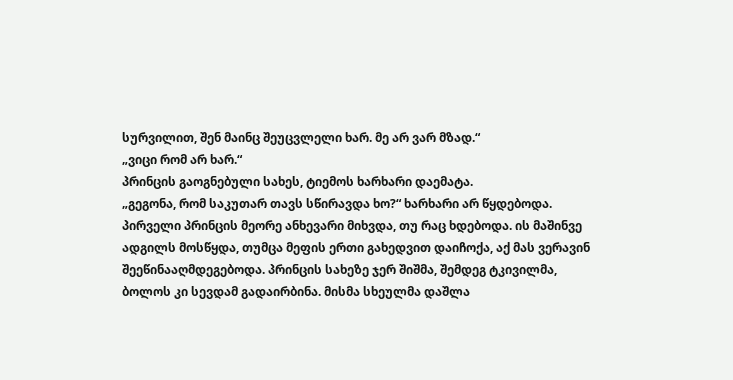სურვილით, შენ მაინც შეუცვლელი ხარ. მე არ ვარ მზად.“
„ვიცი რომ არ ხარ.“
პრინცის გაოგნებული სახეს, ტიემოს ხარხარი დაემატა.
„გეგონა, რომ საკუთარ თავს სწირავდა ხო?“ ხარხარი არ წყდებოდა.
პირველი პრინცის მეორე ანხევარი მიხვდა, თუ რაც ხდებოდა. ის მაშინვე ადგილს მოსწყდა, თუმცა მეფის ერთი გახედვით დაიჩოქა, აქ მას ვერავინ შეეწინააღმდეგებოდა. პრინცის სახეზე ჯერ შიშმა, შემდეგ ტკივილმა, ბოლოს კი სევდამ გადაირბინა. მისმა სხეულმა დაშლა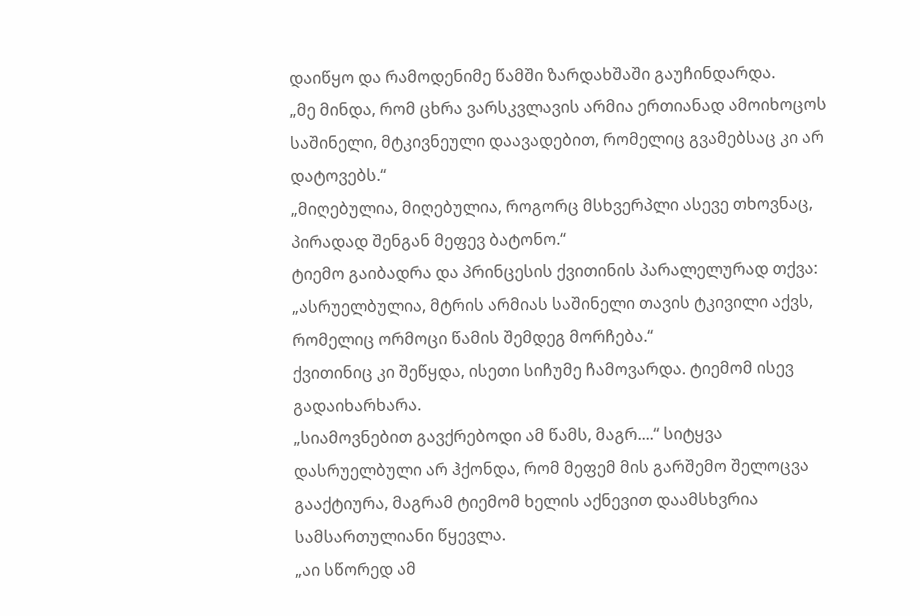დაიწყო და რამოდენიმე წამში ზარდახშაში გაუჩინდარდა.
„მე მინდა, რომ ცხრა ვარსკვლავის არმია ერთიანად ამოიხოცოს საშინელი, მტკივნეული დაავადებით, რომელიც გვამებსაც კი არ დატოვებს.“
„მიღებულია, მიღებულია, როგორც მსხვერპლი ასევე თხოვნაც, პირადად შენგან მეფევ ბატონო.“
ტიემო გაიბადრა და პრინცესის ქვითინის პარალელურად თქვა:
„ასრუელბულია, მტრის არმიას საშინელი თავის ტკივილი აქვს, რომელიც ორმოცი წამის შემდეგ მორჩება.“
ქვითინიც კი შეწყდა, ისეთი სიჩუმე ჩამოვარდა. ტიემომ ისევ გადაიხარხარა.
„სიამოვნებით გავქრებოდი ამ წამს, მაგრ....“ სიტყვა დასრუელბული არ ჰქონდა, რომ მეფემ მის გარშემო შელოცვა გააქტიურა, მაგრამ ტიემომ ხელის აქნევით დაამსხვრია სამსართულიანი წყევლა.
„აი სწორედ ამ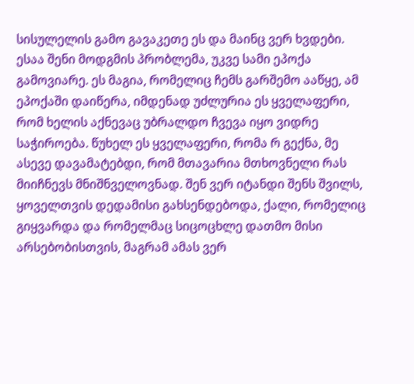სისულელის გამო გავაკეთე ეს და მაინც ვერ ხვდები. ესაა შენი მოდგმის პრობლემა, უკვე სამი ეპოქა გამოვიარე. ეს მაგია, რომელიც ჩემს გარშემო ააწყე, ამ ეპოქაში დაიწერა, იმდენად უძლურია ეს ყველაფერი, რომ ხელის აქნევაც უბრალდო ჩვევა იყო ვიდრე საჭიროება. წუხელ ეს ყველაფერი, რომა რ გექნა, მე ასევე დავამატებდი, რომ მთავარია მთხოვნელი რას მიიჩნევს მნიშნველოვნად. შენ ვერ იტანდი შენს შვილს, ყოველთვის დედამისი გახსენდებოდა, ქალი, რომელიც გიყვარდა და რომელმაც სიცოცხლე დათმო მისი არსებობისთვის, მაგრამ ამას ვერ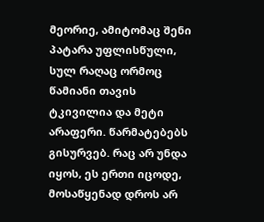მეორიე, ამიტომაც შენი პატარა უფლისწული, სულ რაღაც ორმოც წამიანი თავის ტკივილია და მეტი არაფერი. წარმატებებს გისურვებ. რაც არ უნდა იყოს, ეს ერთი იცოდე, მოსაწყენად დროს არ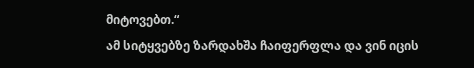მიტოვებთ.“
ამ სიტყვებზე ზარდახშა ჩაიფერფლა და ვინ იცის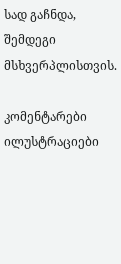სად გაჩნდა, შემდეგი მსხვერპლისთვის.

კომენტარები ილუსტრაციები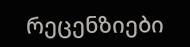რეცენზიები